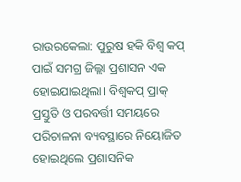ରାଉରକେଲା: ପୁରୁଷ ହକି ବିଶ୍ବ କପ୍ ପାଇଁ ସମଗ୍ର ଜିଲ୍ଲା ପ୍ରଶାସନ ଏକ ହୋଇଯାଇଥିଲା। ବିଶ୍ବକପ୍ ପ୍ରାକ୍ ପ୍ରସ୍ତୁତି ଓ ପରବର୍ତ୍ତୀ ସମୟରେ ପରିଚାଳନା ବ୍ୟବସ୍ଥାରେ ନିୟୋଜିତ ହୋଇଥିଲେ ପ୍ରଶାସନିକ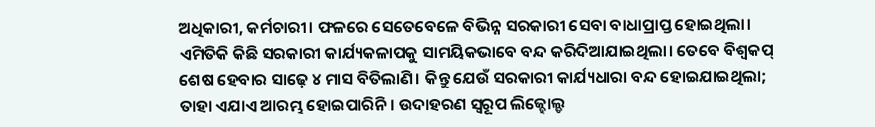ଅଧିକାରୀ, କର୍ମଚାରୀ। ଫଳରେ ସେତେବେଳେ ବିଭିନ୍ନ ସରକାରୀ ସେବା ବାଧାପ୍ରାପ୍ତ ହୋଇଥିଲା। ଏମିତିକି କିଛି ସରକାରୀ କାର୍ଯ୍ୟକଳାପକୁ ସାମୟିକଭାବେ ବନ୍ଦ କରିଦିଆଯାଇଥିଲା। ତେବେ ବିଶ୍ବକପ୍ ଶେଷ ହେବାର ସାଢ଼େ ୪ ମାସ ବିତିଲାଣି। କିନ୍ତୁ ଯେଉଁ ସରକାରୀ କାର୍ଯ୍ୟଧାରା ବନ୍ଦ ହୋଇଯାଇଥିଲା; ତାହା ଏଯାଏ ଆରମ୍ଭ ହୋଇପାରିନି। ଉଦାହରଣ ସ୍ବରୂପ ଲିଜ୍ହୋଲ୍ଡ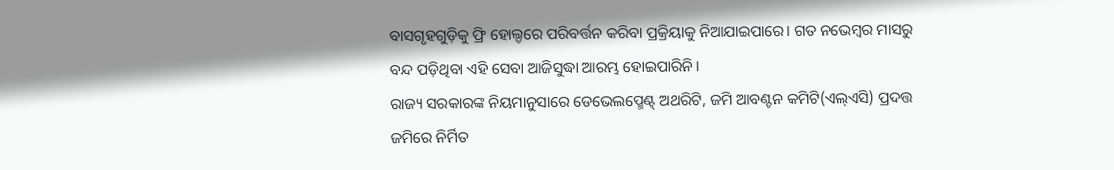ବାସଗୃହଗୁଡ଼ିକୁ ଫ୍ରି ହୋଲ୍ଡରେ ପରିବର୍ତ୍ତନ କରିବା ପ୍ରକ୍ରିୟାକୁ ନିଆଯାଇପାରେ। ଗତ ନଭେମ୍ବର ମାସରୁ ବନ୍ଦ ପଡ଼ିଥିବା ଏହି ସେବା ଆଜିସୁଦ୍ଧା ଆରମ୍ଭ ହୋଇପାରିନି।
ରାଜ୍ୟ ସରକାରଙ୍କ ନିୟମାନୁସାରେ ଡେଭେଲପ୍ମେଣ୍ଟ୍ ଅଥରିଟି, ଜମି ଆବଣ୍ଟନ କମିଟି(ଏଲ୍ଏସି) ପ୍ରଦତ୍ତ ଜମିରେ ନିର୍ମିତ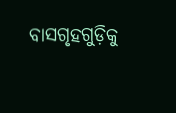ବାସଗୃହଗୁଡ଼ିକୁ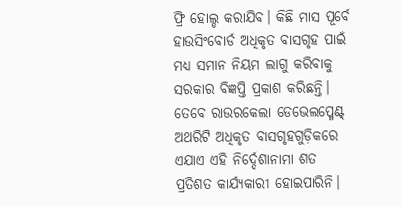ଫ୍ରି ହୋଲ୍ଡ କରାଯିବ। କିଛି ମାସ ପୂର୍ବେ ହାଉସିଂବୋର୍ଡ ଅଧିକୃତ ବାସଗୃହ ପାଇଁ ମଧ୍ୟ ସମାନ ନିୟମ ଲାଗୁ କରିବାକୁ ସରକାର ବିଜ୍ଞପ୍ତି ପ୍ରକାଶ କରିଛନ୍ତି। ତେବେ ରାଉରକେଲା ଡେଭେଲପ୍ମେଣ୍ଟ୍ ଅଥରିଟି ଅଧିକୃତ ବାସଗୃହଗୁଡ଼ିକରେ ଏଯାଏ ଏହି ନିର୍ଦ୍ଦେଶାନାମା ଶତ ପ୍ରତିଶତ କାର୍ଯ୍ୟକାରୀ ହୋଇପାରିନି।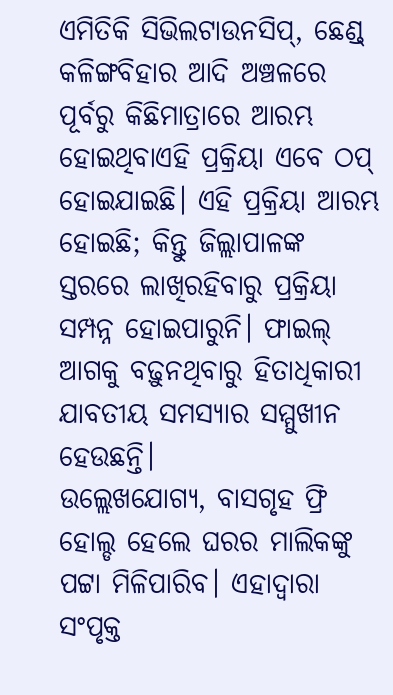ଏମିତିକି ସିଭିଲଟାଉନସିପ୍, ଛେଣ୍ଡ୍ କଳିଙ୍ଗବିହାର ଆଦି ଅଞ୍ଚଳରେ ପୂର୍ବରୁ କିଛିମାତ୍ରାରେ ଆରମ୍ଭ ହୋଇଥିବାଏହି ପ୍ରକ୍ରିୟା ଏବେ ଠପ୍ ହୋଇଯାଇଛି। ଏହି ପ୍ରକ୍ରିୟା ଆରମ୍ଭ ହୋଇଛି; କିନ୍ତୁ ଜିଲ୍ଲାପାଳଙ୍କ ସ୍ତରରେ ଲାଖିରହିବାରୁ ପ୍ରକ୍ରିୟା ସମ୍ପନ୍ନ ହୋଇପାରୁନି। ଫାଇଲ୍ ଆଗକୁ ବଢ଼ୁନଥିବାରୁ ହିତାଧିକାରୀ ଯାବତୀୟ ସମସ୍ୟାର ସମ୍ମୁଖୀନ ହେଉଛନ୍ତି।
ଉଲ୍ଲେଖଯୋଗ୍ୟ, ବାସଗୃହ ଫ୍ରି ହୋଲ୍ଡ ହେଲେ ଘରର ମାଲିକଙ୍କୁ ପଟ୍ଟା ମିଳିପାରିବ। ଏହାଦ୍ବାରା ସଂପୃକ୍ତ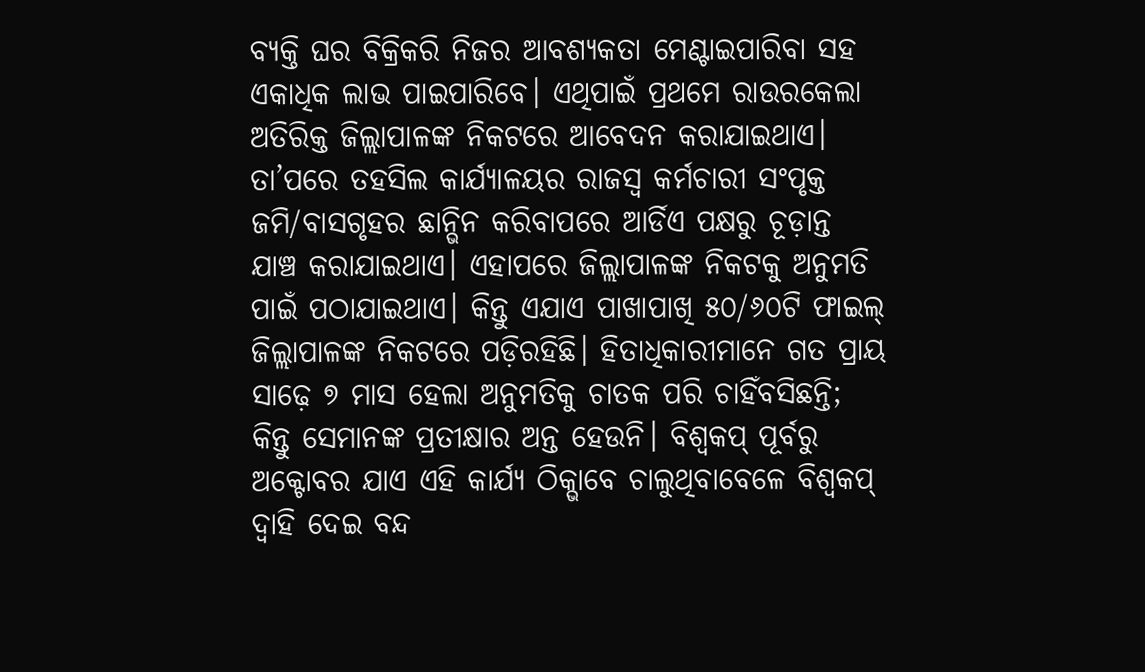ବ୍ୟକ୍ତି ଘର ବିକ୍ରିକରି ନିଜର ଆବଶ୍ୟକତା ମେଣ୍ଟାଇପାରିବା ସହ ଏକାଧିକ ଲାଭ ପାଇପାରିବେ। ଏଥିପାଇଁ ପ୍ରଥମେ ରାଉରକେଲା ଅତିରିକ୍ତ ଜିଲ୍ଲାପାଳଙ୍କ ନିକଟରେ ଆବେଦନ କରାଯାଇଥାଏ। ତା’ପରେ ତହସିଲ କାର୍ଯ୍ୟାଳୟର ରାଜସ୍ବ କର୍ମଚାରୀ ସଂପୃକ୍ତ ଜମି/ବାସଗୃହର ଛାନ୍ଭିନ କରିବାପରେ ଆର୍ଡିଏ ପକ୍ଷରୁ ଚୂଡ଼ାନ୍ତ ଯାଞ୍ଚ କରାଯାଇଥାଏ। ଏହାପରେ ଜିଲ୍ଲାପାଳଙ୍କ ନିକଟକୁ ଅନୁମତି ପାଇଁ ପଠାଯାଇଥାଏ। କିନ୍ତୁ ଏଯାଏ ପାଖାପାଖି ୫୦/୬୦ଟି ଫାଇଲ୍ ଜିଲ୍ଲାପାଳଙ୍କ ନିକଟରେ ପଡ଼ିରହିଛି। ହିତାଧିକାରୀମାନେ ଗତ ପ୍ରାୟ ସାଢ଼େ ୭ ମାସ ହେଲା ଅନୁମତିକୁ ଚାତକ ପରି ଚାହିଁବସିଛନ୍ତି; କିନ୍ତୁ ସେମାନଙ୍କ ପ୍ରତୀକ୍ଷାର ଅନ୍ତ ହେଉନି। ବିଶ୍ବକପ୍ ପୂର୍ବରୁ ଅକ୍ଟୋବର ଯାଏ ଏହି କାର୍ଯ୍ୟ ଠିକ୍ଭାବେ ଚାଲୁଥିବାବେଳେ ବିଶ୍ବକପ୍ ଦ୍ବାହି ଦେଇ ବନ୍ଦ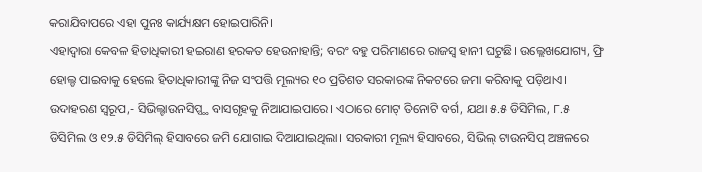କରାଯିବାପରେ ଏହା ପୁନଃ କାର୍ଯ୍ୟକ୍ଷମ ହୋଇପାରିନି।
ଏହାଦ୍ବାରା କେବଳ ହିତାଧିକାରୀ ହଇରାଣ ହରକତ ହେଉନାହାନ୍ତି; ବରଂ ବହୁ ପରିମାଣରେ ରାଜସ୍ବ ହାନୀ ଘଟୁଛି। ଉଲ୍ଲେଖଯୋଗ୍ୟ, ଫ୍ରି ହୋଲ୍ଡ ପାଇବାକୁ ହେଲେ ହିତାଧିକାରୀଙ୍କୁ ନିଜ ସଂପତ୍ତି ମୂଲ୍ୟର ୧୦ ପ୍ରତିଶତ ସରକାରଙ୍କ ନିକଟରେ ଜମା କରିବାକୁ ପଡ଼ିଥାଏ। ଉଦାହରଣ ସ୍ବରୂପ,- ସିଭିଲ୍ଟାଉନସିପ୍ସ୍ଥ ବାସଗୃହକୁ ନିଆଯାଇପାରେ। ଏଠାରେ ମୋଟ୍ ତିନୋଟି ବର୍ଗ, ଯଥା ୫.୫ ଡିସିମିଲ, ୮.୫ ଡିସିମିଲ ଓ ୧୨.୫ ଡିସିମିଲ୍ ହିସାବରେ ଜମି ଯୋଗାଇ ଦିଆଯାଇଥିଲା। ସରକାରୀ ମୂଲ୍ୟ ହିସାବରେ, ସିଭିଲ୍ ଟାଉନସିପ୍ ଅଞ୍ଚଳରେ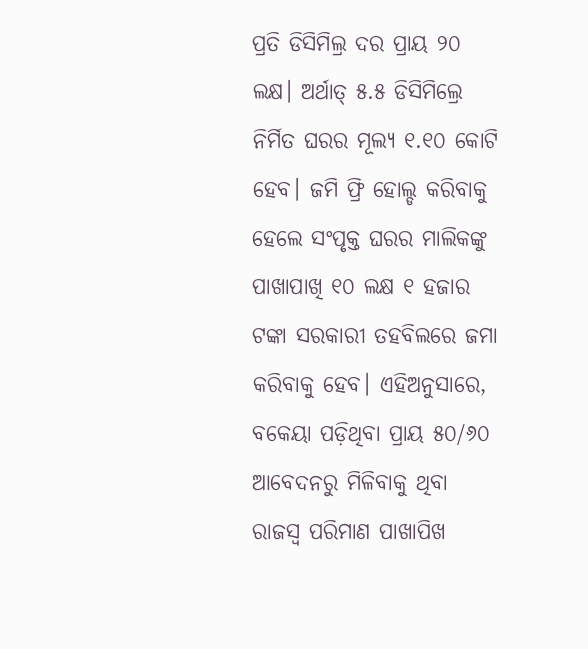ପ୍ରତି ଡିସିମିଲ୍ର ଦର ପ୍ରାୟ ୨୦ ଲକ୍ଷ। ଅର୍ଥାତ୍ ୫.୫ ଡିସିମିଲ୍ରେ ନିର୍ମିତ ଘରର ମୂଲ୍ୟ ୧.୧୦ କୋଟି ହେବ। ଜମି ଫ୍ରି ହୋଲ୍ଡ କରିବାକୁ ହେଲେ ସଂପୃକ୍ତ ଘରର ମାଲିକଙ୍କୁ ପାଖାପାଖି ୧୦ ଲକ୍ଷ ୧ ହଜାର ଟଙ୍କା ସରକାରୀ ତହବିଲରେ ଜମା କରିବାକୁ ହେବ। ଏହିଅନୁସାରେ, ବକେୟା ପଡ଼ିଥିବା ପ୍ରାୟ ୫୦/୬୦ ଆବେଦନରୁ ମିଳିବାକୁ ଥିବା ରାଜସ୍ବ ପରିମାଣ ପାଖାପିଖ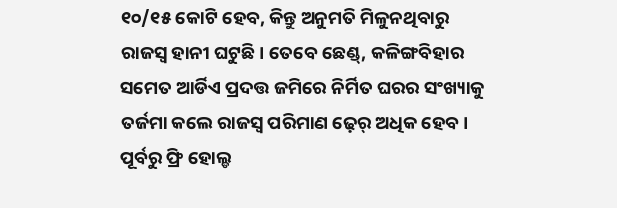୧୦/୧୫ କୋଟି ହେବ, କିନ୍ତୁ ଅନୁମତି ମିଳୁନଥିବାରୁ ରାଜସ୍ବ ହାନୀ ଘଟୁଛି। ତେବେ ଛେଣ୍ଡ୍, କଳିଙ୍ଗବିହାର ସମେତ ଆର୍ଡିଏ ପ୍ରଦତ୍ତ ଜମିରେ ନିର୍ମିତ ଘରର ସଂଖ୍ୟାକୁ ତର୍ଜମା କଲେ ରାଜସ୍ବ ପରିମାଣ ଢ଼େର୍ ଅଧିକ ହେବ। ପୂର୍ବରୁ ଫ୍ରି ହୋଲ୍ଡ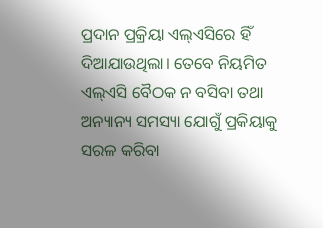ପ୍ରଦାନ ପ୍ରକ୍ରିୟା ଏଲ୍ଏସିରେ ହିଁ ଦିଆଯାଉଥିଲା। ତେବେ ନିୟମିତ ଏଲ୍ଏସି ବୈଠକ ନ ବସିବା ତଥା ଅନ୍ୟାନ୍ୟ ସମସ୍ୟା ଯୋଗୁଁ ପ୍ରକିୟାକୁ ସରଳ କରିବା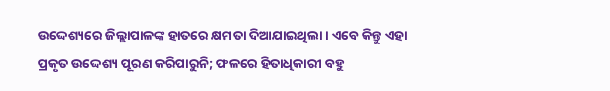ଉଦ୍ଦେଶ୍ୟରେ ଜିଲ୍ଲାପାଳଙ୍କ ହାତରେ କ୍ଷମତା ଦିଆଯାଇଥିଲା। ଏବେ କିନ୍ତୁ ଏହା ପ୍ରକୃତ ଉଦ୍ଦେଶ୍ୟ ପୂରଣ କରିପାରୁନି; ଫଳରେ ହିତାଧିକାରୀ ବହୁ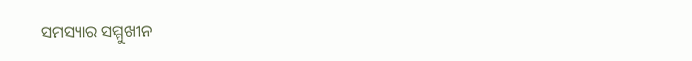ସମସ୍ୟାର ସମ୍ମୁଖୀନ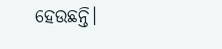ହେଉଛନ୍ତି।